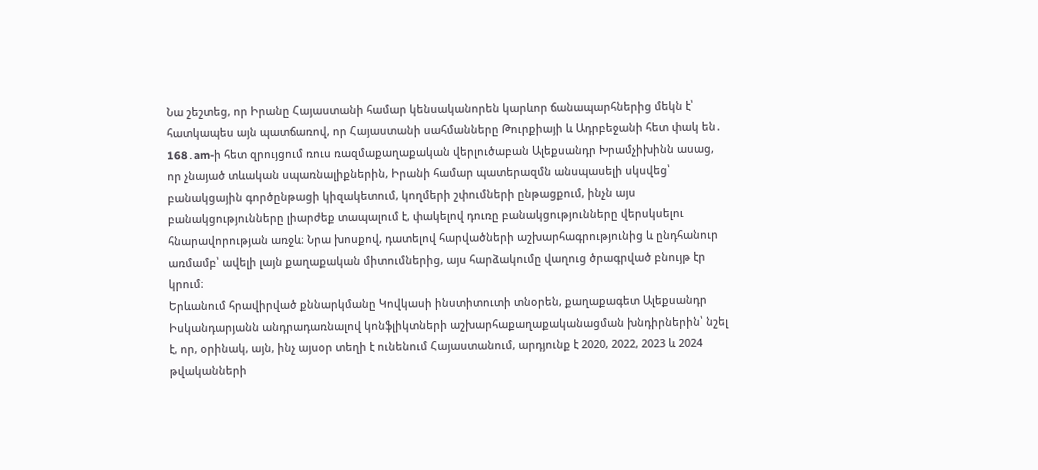Նա շեշտեց, որ Իրանը Հայաստանի համար կենսականորեն կարևոր ճանապարհներից մեկն է՝ հատկապես այն պատճառով, որ Հայաստանի սահմանները Թուրքիայի և Ադրբեջանի հետ փակ են․
168․am-ի հետ զրույցում ռուս ռազմաքաղաքական վերլուծաբան Ալեքսանդր Խրամչիխինն ասաց, որ չնայած տևական սպառնալիքներին, Իրանի համար պատերազմն անսպասելի սկսվեց՝ բանակցային գործընթացի կիզակետում, կողմերի շփումների ընթացքում, ինչն այս բանակցությունները լիարժեք տապալում է, փակելով դուռը բանակցությունները վերսկսելու հնարավորության առջև։ Նրա խոսքով, դատելով հարվածների աշխարհագրությունից և ընդհանուր առմամբ՝ ավելի լայն քաղաքական միտումներից, այս հարձակումը վաղուց ծրագրված բնույթ էր կրում։
Երևանում հրավիրված քննարկմանը Կովկասի ինստիտուտի տնօրեն, քաղաքագետ Ալեքսանդր Իսկանդարյանն անդրադառնալով կոնֆլիկտների աշխարհաքաղաքականացման խնդիրներին՝ նշել է, որ, օրինակ, այն, ինչ այսօր տեղի է ունենում Հայաստանում, արդյունք է 2020, 2022, 2023 և 2024 թվականների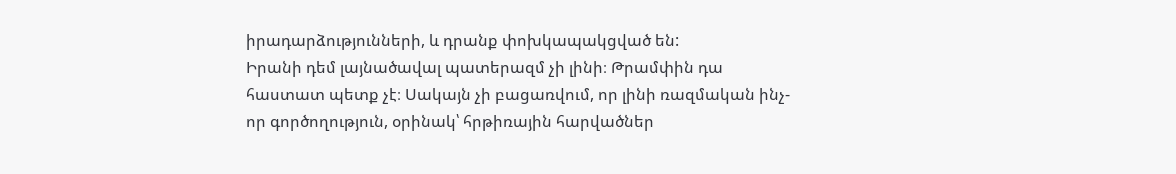իրադարձությունների, և դրանք փոխկապակցված են:
Իրանի դեմ լայնածավալ պատերազմ չի լինի։ Թրամփին դա հաստատ պետք չէ։ Սակայն չի բացառվում, որ լինի ռազմական ինչ-որ գործողություն, օրինակ՝ հրթիռային հարվածներ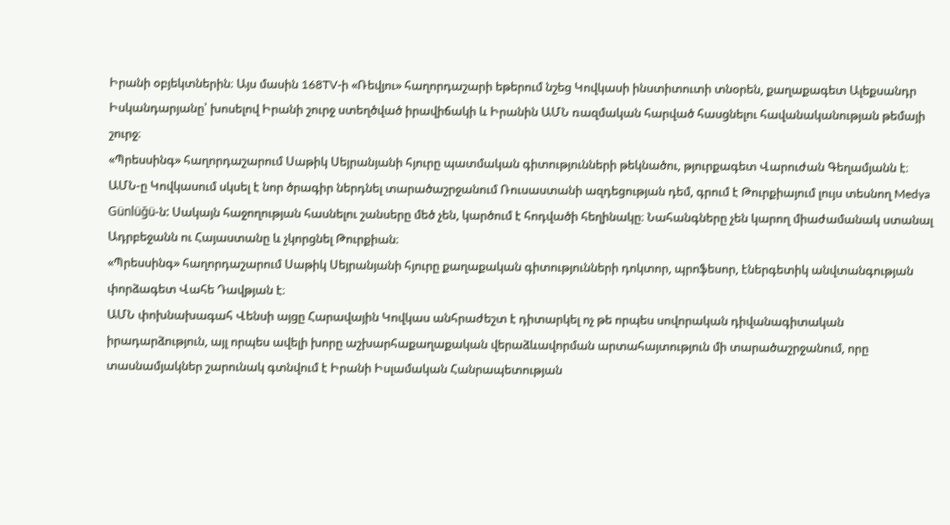Իրանի օբյեկտներին։ Այս մասին 168TV-ի «Ռեվյու» հաղորդաշարի եթերում նշեց Կովկասի ինստիտուտի տնօրեն, քաղաքագետ Ալեքսանդր Իսկանդարյանը՝ խոսելով Իրանի շուրջ ստեղծված իրավիճակի և Իրանին ԱՄՆ ռազմական հարված հասցնելու հավանականության թեմայի շուրջ։
«Պրեսսինգ» հաղորդաշարում Սաթիկ Սեյրանյանի հյուրը պատմական գիտությունների թեկնածու, թյուրքագետ Վարուժան Գեղամյանն է։
ԱՄՆ-ը Կովկասում սկսել է նոր ծրագիր ներդնել տարածաշրջանում Ռուսաստանի ազդեցության դեմ, գրում է Թուրքիայում լույս տեսնող Medya Günlüğü-ն: Սակայն հաջողության հասնելու շանսերը մեծ չեն, կարծում է հոդվածի հեղինակը։ Նահանգները չեն կարող միաժամանակ ստանալ Ադրբեջանն ու Հայաստանը և չկորցնել Թուրքիան։
«Պրեսսինգ» հաղորդաշարում Սաթիկ Սեյրանյանի հյուրը քաղաքական գիտությունների դոկտոր, պրոֆեսոր, էներգետիկ անվտանգության փորձագետ Վահե Դավթյան է։
ԱՄՆ փոխնախագահ Վենսի այցը Հարավային Կովկաս անհրաժեշտ է դիտարկել ոչ թե որպես սովորական դիվանագիտական իրադարձություն, այլ որպես ավելի խորը աշխարհաքաղաքական վերաձևավորման արտահայտություն մի տարածաշրջանում, որը տասնամյակներ շարունակ գտնվում է Իրանի Իսլամական Հանրապետության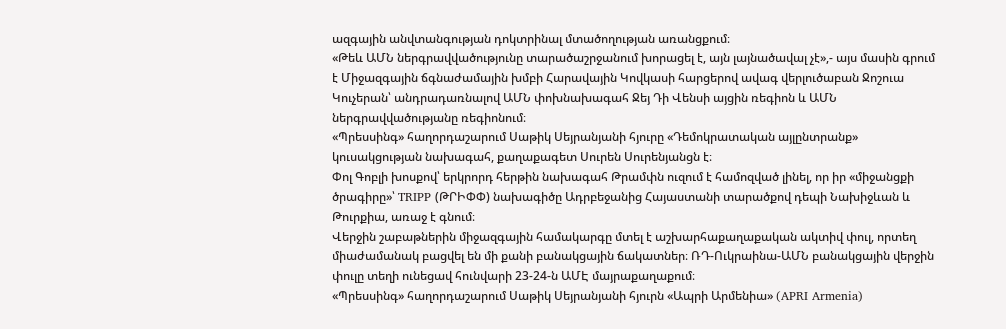ազգային անվտանգության դոկտրինալ մտածողության առանցքում։
«Թեև ԱՄՆ ներգրավվածությունը տարածաշրջանում խորացել է, այն լայնածավալ չէ»,- այս մասին գրում է Միջազգային ճգնաժամային խմբի Հարավային Կովկասի հարցերով ավագ վերլուծաբան Ջոշուա Կուչերան՝ անդրադառնալով ԱՄՆ փոխնախագահ Ջեյ Դի Վենսի այցին ռեգիոն և ԱՄՆ ներգրավվածությանը ռեգիոնում։
«Պրեսսինգ» հաղորդաշարում Սաթիկ Սեյրանյանի հյուրը «Դեմոկրատական այլընտրանք» կուսակցության նախագահ, քաղաքագետ Սուրեն Սուրենյանցն է։
Փոլ Գոբլի խոսքով՝ երկրորդ հերթին նախագահ Թրամփն ուզում է համոզված լինել, որ իր «միջանցքի ծրագիրը»՝ TRIPP (ԹՐԻՓՓ) նախագիծը Ադրբեջանից Հայաստանի տարածքով դեպի Նախիջևան և Թուրքիա, առաջ է գնում։
Վերջին շաբաթներին միջազգային համակարգը մտել է աշխարհաքաղաքական ակտիվ փուլ, որտեղ միաժամանակ բացվել են մի քանի բանակցային ճակատներ։ ՌԴ-Ուկրաինա-ԱՄՆ բանակցային վերջին փուլը տեղի ունեցավ հունվարի 23-24-ն ԱՄԷ մայրաքաղաքում։
«Պրեսսինգ» հաղորդաշարում Սաթիկ Սեյրանյանի հյուրն «Ապրի Արմենիա» (APRI Armenia)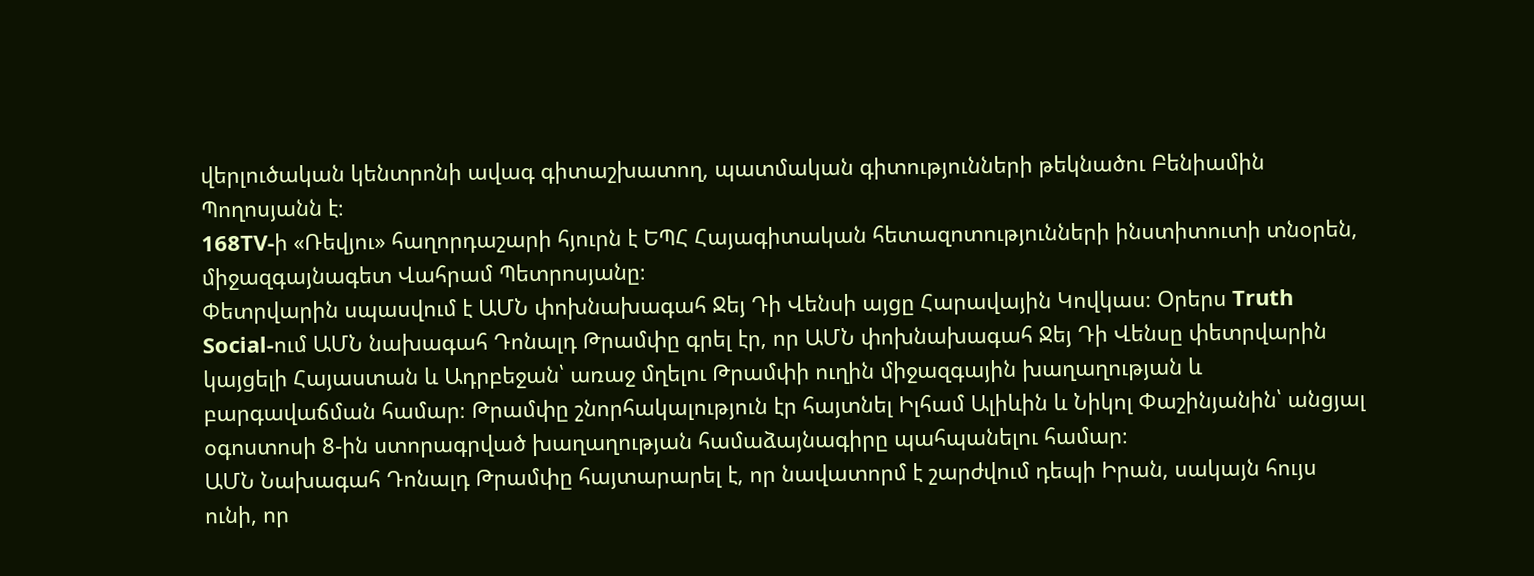վերլուծական կենտրոնի ավագ գիտաշխատող, պատմական գիտությունների թեկնածու Բենիամին Պողոսյանն է։
168TV-ի «Ռեվյու» հաղորդաշարի հյուրն է ԵՊՀ Հայագիտական հետազոտությունների ինստիտուտի տնօրեն, միջազգայնագետ Վահրամ Պետրոսյանը։
Փետրվարին սպասվում է ԱՄՆ փոխնախագահ Ջեյ Դի Վենսի այցը Հարավային Կովկաս։ Օրերս Truth Social-ում ԱՄՆ նախագահ Դոնալդ Թրամփը գրել էր, որ ԱՄՆ փոխնախագահ Ջեյ Դի Վենսը փետրվարին կայցելի Հայաստան և Ադրբեջան՝ առաջ մղելու Թրամփի ուղին միջազգային խաղաղության և բարգավաճման համար։ Թրամփը շնորհակալություն էր հայտնել Իլհամ Ալիևին և Նիկոլ Փաշինյանին՝ անցյալ օգոստոսի 8-ին ստորագրված խաղաղության համաձայնագիրը պահպանելու համար։
ԱՄՆ Նախագահ Դոնալդ Թրամփը հայտարարել է, որ նավատորմ է շարժվում դեպի Իրան, սակայն հույս ունի, որ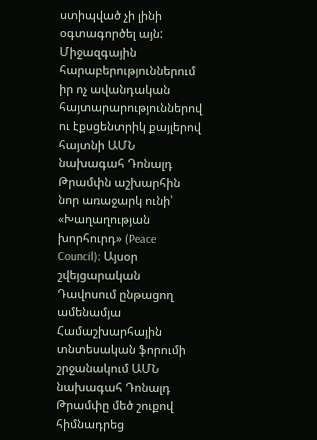ստիպված չի լինի օգտագործել այն:
Միջազգային հարաբերություններում իր ոչ ավանդական հայտարարություններով ու էքսցենտրիկ քայլերով հայտնի ԱՄՆ նախագահ Դոնալդ Թրամփն աշխարհին նոր առաջարկ ունի՝ «Խաղաղության խորհուրդ» (Peace Council)։ Այսօր շվեյցարական Դավոսում ընթացող ամենամյա Համաշխարհային տնտեսական ֆորումի շրջանակում ԱՄՆ նախագահ Դոնալդ Թրամփը մեծ շուքով հիմնադրեց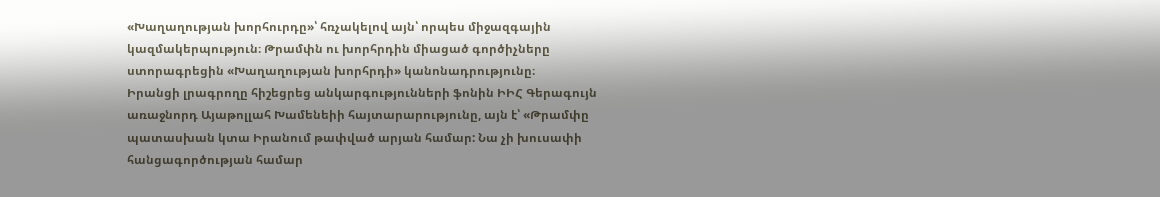«Խաղաղության խորհուրդը»՝ հռչակելով այն՝ որպես միջազգային կազմակերպություն։ Թրամփն ու խորհրդին միացած գործիչները ստորագրեցին «Խաղաղության խորհրդի» կանոնադրությունը։
Իրանցի լրագրողը հիշեցրեց անկարգությունների ֆոնին ԻԻՀ Գերագույն առաջնորդ Այաթոլլահ Խամենեիի հայտարարությունը, այն է՝ «Թրամփը պատասխան կտա Իրանում թափված արյան համար: Նա չի խուսափի հանցագործության համար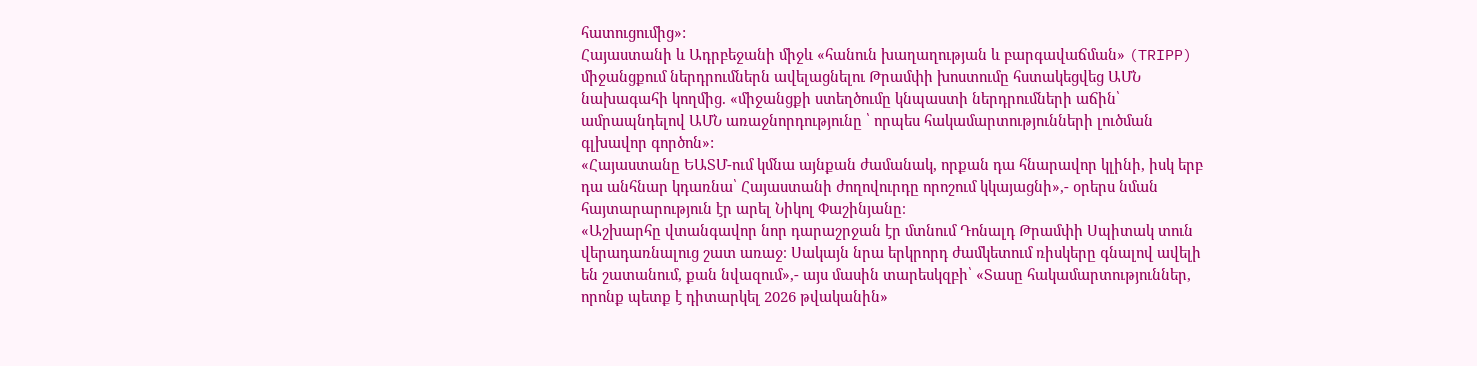հատուցումից»:
Հայաստանի և Ադրբեջանի միջև «հանուն խաղաղության և բարգավաճման» (TRIPP) միջանցքում ներդրումներն ավելացնելու Թրամփի խոստումը հստակեցվեց ԱՄՆ նախագահի կողմից. «միջանցքի ստեղծումը կնպաստի ներդրումների աճին՝ ամրապնդելով ԱՄՆ առաջնորդությունը ՝ որպես հակամարտությունների լուծման գլխավոր գործոն»:
«Հայաստանը ԵԱՏՄ-ում կմնա այնքան ժամանակ, որքան դա հնարավոր կլինի, իսկ երբ դա անհնար կդառնա՝ Հայաստանի ժողովուրդը որոշում կկայացնի»,- օրերս նման հայտարարություն էր արել Նիկոլ Փաշինյանը։
«Աշխարհը վտանգավոր նոր դարաշրջան էր մտնում Դոնալդ Թրամփի Սպիտակ տուն վերադառնալուց շատ առաջ։ Սակայն նրա երկրորդ ժամկետում ռիսկերը գնալով ավելի են շատանում, քան նվազում»,- այս մասին տարեսկզբի՝ «Տասը հակամարտություններ, որոնք պետք է դիտարկել 2026 թվականին»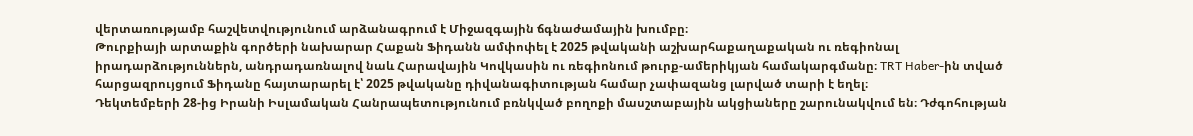վերտառությամբ հաշվետվությունում արձանագրում է Միջազգային ճգնաժամային խումբը։
Թուրքիայի արտաքին գործերի նախարար Հաքան Ֆիդանն ամփոփել է 2025 թվականի աշխարհաքաղաքական ու ռեգիոնալ իրադարձություններն, անդրադառնալով նաև Հարավային Կովկասին ու ռեգիոնում թուրք-ամերիկյան համակարգմանը։ TRT Haber-ին տված հարցազրույցում Ֆիդանը հայտարարել է՝ 2025 թվականը դիվանագիտության համար չափազանց լարված տարի է եղել։
Դեկտեմբերի 28-ից Իրանի Իսլամական Հանրապետությունում բռնկված բողոքի մասշտաբային ակցիաները շարունակվում են։ Դժգոհության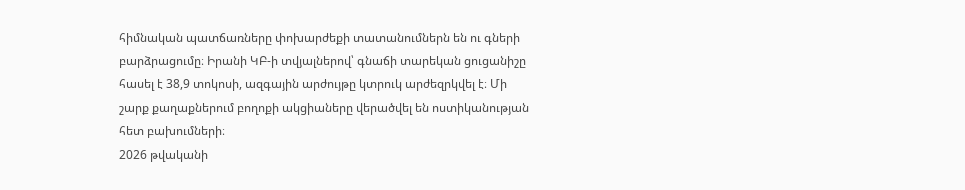հիմնական պատճառները փոխարժեքի տատանումներն են ու գների բարձրացումը։ Իրանի ԿԲ-ի տվյալներով՝ գնաճի տարեկան ցուցանիշը հասել է 38,9 տոկոսի, ազգային արժույթը կտրուկ արժեզրկվել է։ Մի շարք քաղաքներում բողոքի ակցիաները վերածվել են ոստիկանության հետ բախումների։
2026 թվականի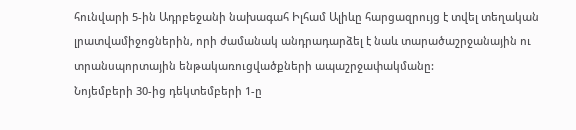հունվարի 5-ին Ադրբեջանի նախագահ Իլհամ Ալիևը հարցազրույց է տվել տեղական լրատվամիջոցներին, որի ժամանակ անդրադարձել է նաև տարածաշրջանային ու տրանսպորտային ենթակառուցվածքների ապաշրջափակմանը:
Նոյեմբերի 30-ից դեկտեմբերի 1-ը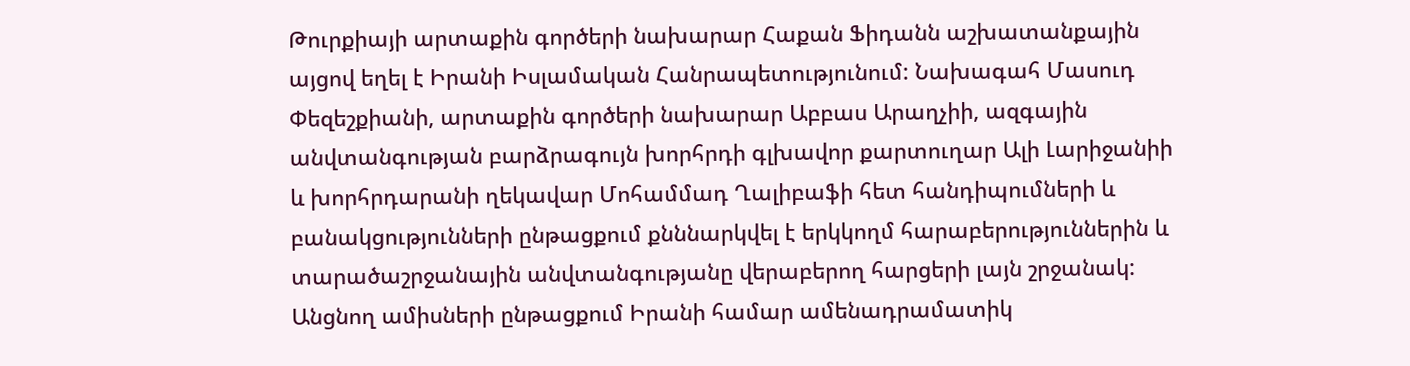Թուրքիայի արտաքին գործերի նախարար Հաքան Ֆիդանն աշխատանքային այցով եղել է Իրանի Իսլամական Հանրապետությունում: Նախագահ Մասուդ Փեզեշքիանի, արտաքին գործերի նախարար Աբբաս Արաղչիի, ազգային անվտանգության բարձրագույն խորհրդի գլխավոր քարտուղար Ալի Լարիջանիի և խորհրդարանի ղեկավար Մոհամմադ Ղալիբաֆի հետ հանդիպումների և բանակցությունների ընթացքում քնննարկվել է երկկողմ հարաբերություններին և տարածաշրջանային անվտանգությանը վերաբերող հարցերի լայն շրջանակ:
Անցնող ամիսների ընթացքում Իրանի համար ամենադրամատիկ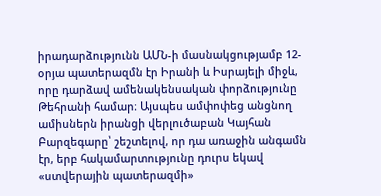իրադարձությունն ԱՄՆ-ի մասնակցությամբ 12-օրյա պատերազմն էր Իրանի և Իսրայելի միջև, որը դարձավ ամենակենսական փորձությունը Թեհրանի համար։ Այսպես ամփոփեց անցնող ամիսներն իրանցի վերլուծաբան Կայհան Բարզեգարը՝ շեշտելով, որ դա առաջին անգամն էր, երբ հակամարտությունը դուրս եկավ «ստվերային պատերազմի»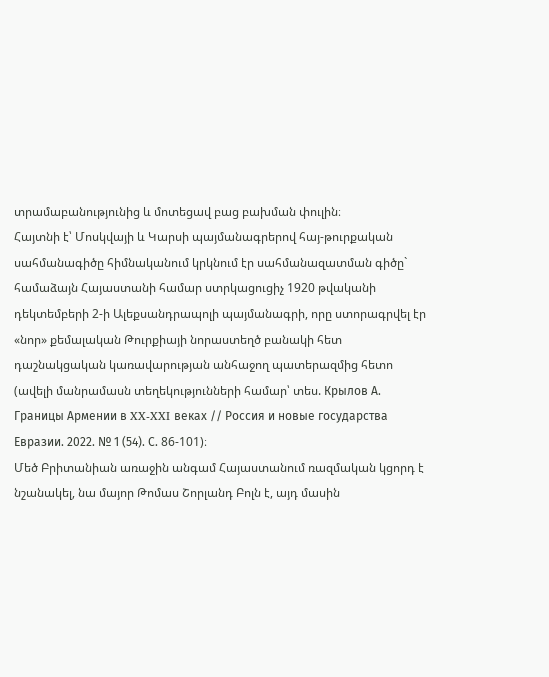տրամաբանությունից և մոտեցավ բաց բախման փուլին։
Հայտնի է՝ Մոսկվայի և Կարսի պայմանագրերով հայ-թուրքական սահմանագիծը հիմնականում կրկնում էր սահմանազատման գիծը` համաձայն Հայաստանի համար ստրկացուցիչ 1920 թվականի դեկտեմբերի 2-ի Ալեքսանդրապոլի պայմանագրի, որը ստորագրվել էր «նոր» քեմալական Թուրքիայի նորաստեղծ բանակի հետ դաշնակցական կառավարության անհաջող պատերազմից հետո (ավելի մանրամասն տեղեկությունների համար՝ տես. Крылов А. Границы Армении в XX-XXI веках // Россия и новые государства Евразии. 2022. № 1 (54). С. 86-101)։
Մեծ Բրիտանիան առաջին անգամ Հայաստանում ռազմական կցորդ է նշանակել, նա մայոր Թոմաս Շորլանդ Բոլն է, այդ մասին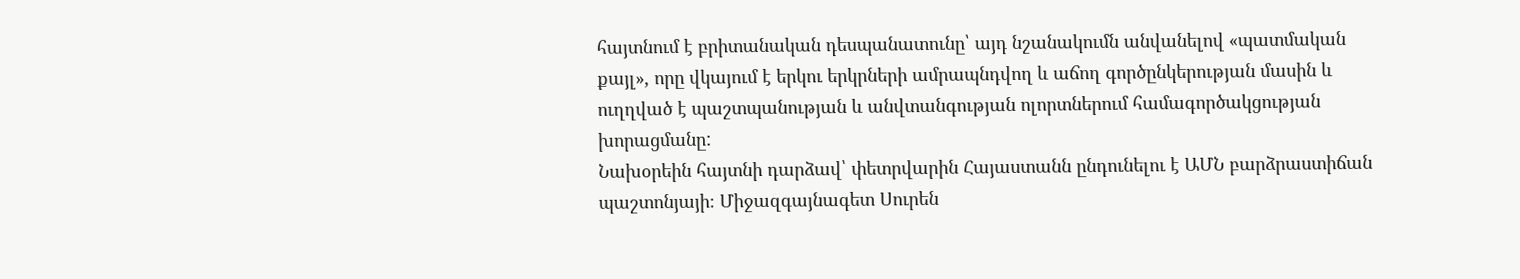հայտնում է բրիտանական դեսպանատունը՝ այդ նշանակումն անվանելով «պատմական քայլ», որը վկայում է երկու երկրների ամրապնդվող և աճող գործընկերության մասին և ուղղված է պաշտպանության և անվտանգության ոլորտներում համագործակցության խորացմանը:
Նախօրեին հայտնի դարձավ՝ փետրվարին Հայաստանն ընդունելու է ԱՄՆ բարձրաստիճան պաշտոնյայի։ Միջազգայնագետ Սուրեն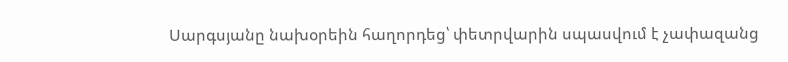Սարգսյանը նախօրեին հաղորդեց՝ փետրվարին սպասվում է չափազանց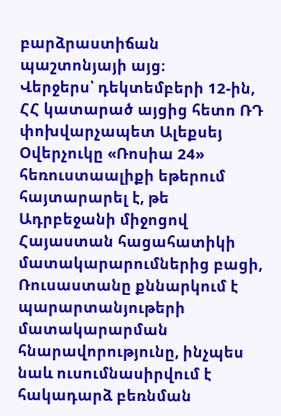բարձրաստիճան պաշտոնյայի այց։
Վերջերս՝ դեկտեմբերի 12-ին, ՀՀ կատարած այցից հետո ՌԴ փոխվարչապետ Ալեքսեյ Օվերչուկը «Ռոսիա 24» հեռուստաալիքի եթերում հայտարարել է, թե Ադրբեջանի միջոցով Հայաստան հացահատիկի մատակարարումներից բացի, Ռուսաստանը քննարկում է պարարտանյութերի մատակարարման հնարավորությունը, ինչպես նաև ուսումնասիրվում է հակադարձ բեռնման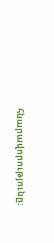հնարավորությունը: